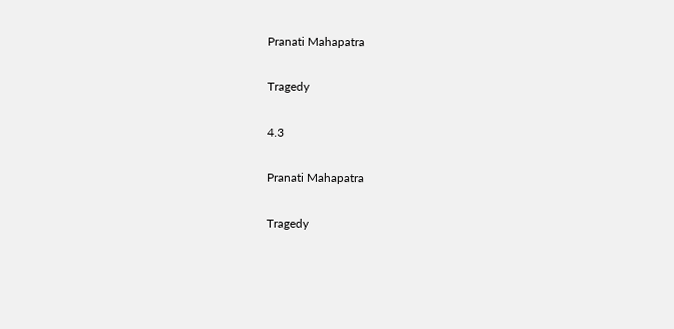Pranati Mahapatra

Tragedy

4.3

Pranati Mahapatra

Tragedy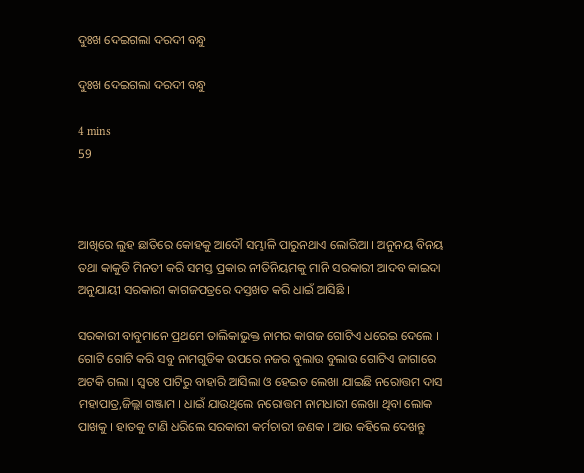ଦୁଃଖ ଦେଇଗଲା ଦରଦୀ ବନ୍ଧୁ

ଦୁଃଖ ଦେଇଗଲା ଦରଦୀ ବନ୍ଧୁ

4 mins
59



ଆଖିରେ ଲୁହ ଛାତିରେ କୋହକୁ ଆଦୌ ସମ୍ଭାଳି ପାରୁନଥାଏ ଲୋରିଆ । ଅନୁନୟ ବିନୟ ତଥା କାକୁଡି ମିନତୀ କରି ସମସ୍ତ ପ୍ରକାର ନୀତିନିୟମକୁ ମାନି ସରକାରୀ ଆଦବ କାଇଦା ଅନୁଯାୟୀ ସରକାରୀ କାଗଜପତ୍ରରେ ଦସ୍ତଖତ କରି ଧାଇଁ ଆସିଛି ।

ସରକାରୀ ବାବୁମାନେ ପ୍ରଥମେ ତାଲିକାଭୁକ୍ତ ନାମର କାଗଜ ଗୋଟିଏ ଧରେଇ ଦେଲେ । ଗୋଟି ଗୋଟି କରି ସବୁ ନାମଗୁଡିକ ଉପରେ ନଜର ବୁଲାଉ ବୁଲାଉ ଗୋଟିଏ ଜାଗାରେ ଅଟକି ଗଲା । ସ୍ଵତଃ ପାଟିରୁ ବାହାରି ଆସିଲା ଓ ହେଇତ ଲେଖା ଯାଇଛି ନରୋତ୍ତମ ଦାସ ମହାପାତ୍ର,ଜିଲ୍ଲା ଗଞ୍ଜାମ । ଧାଇଁ ଯାଉଥିଲେ ନରୋତ୍ତମ ନାମଧାରୀ ଲେଖା ଥିବା ଲୋକ ପାଖକୁ । ହାତକୁ ଟାଣି ଧରିଲେ ସରକାରୀ କର୍ମଚାରୀ ଜଣକ । ଆଉ କହିଲେ ଦେଖନ୍ତୁ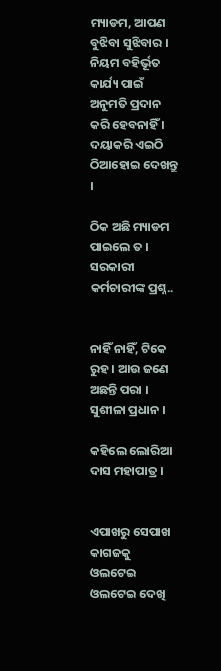ମ୍ୟାଡମ, ଆପଣ ବୁଝିବା ସୁଝିବାର । ନିୟମ ବହିର୍ଭୂତ କାର୍ଯ୍ୟ ପାଇଁ ଅନୁମତି ପ୍ରଦାନ କରି ହେବନାହିଁ । ଦୟାକରି ଏଇଠି ଠିଆହୋଇ ଦେଖନ୍ତୁ ।

ଠିକ ଅଛି ମ୍ୟାଡମ ପାଇଲେ ତ । ସରକାରୀ କର୍ମଚାରୀଙ୍କ ପ୍ରଶ୍ନ..


ନାହିଁ ନାହିଁ, ଟିକେ ରୁହ । ଆଉ ଜଣେ ଅଛନ୍ତି ପରା । ସୁଶୀଳା ପ୍ରଧାନ ।

କହିଲେ ଲୋରିଆ ଦାସ ମହାପାତ୍ର ।


ଏପାଖରୁ ସେପାଖ କାଗଜକୁ ଓଲଟେଇ ଓଲଟେଇ ଦେଖି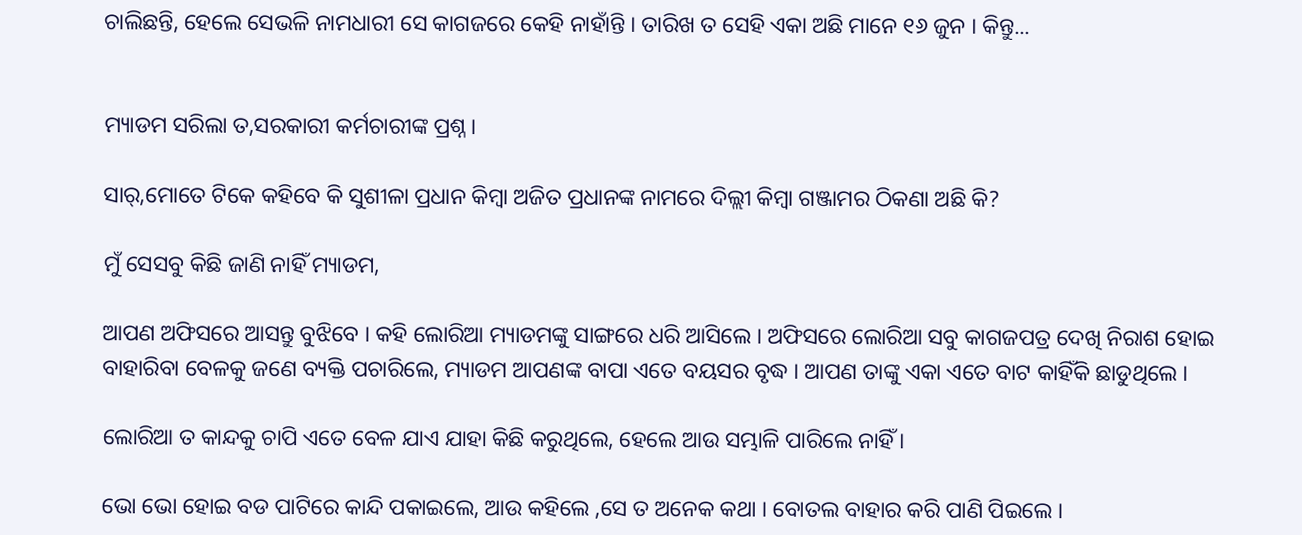ଚାଲିଛନ୍ତି, ହେଲେ ସେଭଳି ନାମଧାରୀ ସେ କାଗଜରେ କେହି ନାହାଁନ୍ତି । ତାରିଖ ତ ସେହି ଏକା ଅଛି ମାନେ ୧୬ ଜୁନ । କିନ୍ତୁ...


ମ୍ୟାଡମ ସରିଲା ତ,ସରକାରୀ କର୍ମଚାରୀଙ୍କ ପ୍ରଶ୍ନ ।

ସାର୍,ମୋତେ ଟିକେ କହିବେ କି ସୁଶୀଳା ପ୍ରଧାନ କିମ୍ବା ଅଜିତ ପ୍ରଧାନଙ୍କ ନାମରେ ଦିଲ୍ଲୀ କିମ୍ବା ଗଞ୍ଜାମର ଠିକଣା ଅଛି କି?

ମୁଁ ସେସବୁ କିଛି ଜାଣି ନାହିଁ ମ୍ୟାଡମ,

ଆପଣ ଅଫିସରେ ଆସନ୍ତୁ ବୁଝିବେ । କହି ଲୋରିଆ ମ୍ୟାଡମଙ୍କୁ ସାଙ୍ଗରେ ଧରି ଆସିଲେ । ଅଫିସରେ ଲୋରିଆ ସବୁ କାଗଜପତ୍ର ଦେଖି ନିରାଶ ହୋଇ ବାହାରିବା ବେଳକୁ ଜଣେ ବ୍ୟକ୍ତି ପଚାରିଲେ, ମ୍ୟାଡମ ଆପଣଙ୍କ ବାପା ଏତେ ବୟସର ବୃଦ୍ଧ । ଆପଣ ତାଙ୍କୁ ଏକା ଏତେ ବାଟ କାହିଁକି ଛାଡୁଥିଲେ ।

ଲୋରିଆ ତ କାନ୍ଦକୁ ଚାପି ଏତେ ବେଳ ଯାଏ ଯାହା କିଛି କରୁଥିଲେ, ହେଲେ ଆଉ ସମ୍ଭାଳି ପାରିଲେ ନାହିଁ ।

ଭୋ ଭୋ ହୋଇ ବଡ ପାଟିରେ କାନ୍ଦି ପକାଇଲେ, ଆଉ କହିଲେ ,ସେ ତ ଅନେକ କଥା । ବୋତଲ ବାହାର କରି ପାଣି ପିଇଲେ ।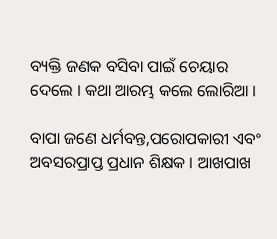ବ୍ୟକ୍ତି ଜଣକ ବସିବା ପାଇଁ ଚେୟାର ଦେଲେ । କଥା ଆରମ୍ଭ କଲେ ଲୋରିଆ ।

ବାପା ଜଣେ ଧର୍ମବନ୍ତ,ପରୋପକାରୀ ଏବଂ ଅବସରପ୍ରାପ୍ତ ପ୍ରଧାନ ଶିକ୍ଷକ । ଆଖପାଖ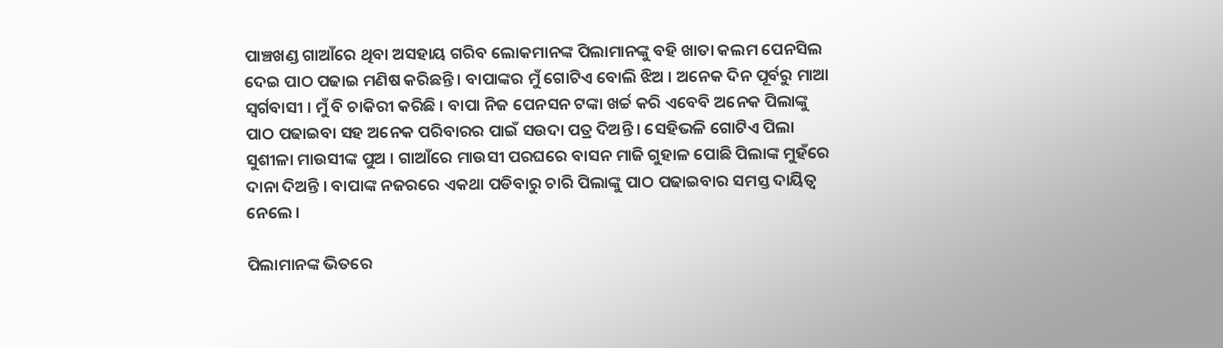ପାଞ୍ଚଖଣ୍ଡ ଗାଆଁରେ ଥିବା ଅସହାୟ ଗରିବ ଲୋକମାନଙ୍କ ପିଲାମାନଙ୍କୁ ବହି ଖାତା କଲମ ପେନସିଲ ଦେଇ ପାଠ ପଢାଇ ମଣିଷ କରିଛନ୍ତି । ବାପାଙ୍କର ମୁଁ ଗୋଟିଏ ବୋଲି ଝିଅ । ଅନେକ ଦିନ ପୂର୍ବରୁ ମାଆ ସ୍ଵର୍ଗବାସୀ । ମୁଁ ବି ଚାକିରୀ କରିଛି । ବାପା ନିଜ ପେନସନ ଟଙ୍କା ଖର୍ଚ୍ଚ କରି ଏବେବି ଅନେକ ପିଲାଙ୍କୁ ପାଠ ପଢାଇବା ସହ ଅନେକ ପରିବାରର ପାଇଁ ସଉଦା ପତ୍ର ଦିଅନ୍ତି । ସେହିଭଳି ଗୋଟିଏ ପିଲା ସୁଶୀଳା ମାଉସୀଙ୍କ ପୁଅ । ଗାଆଁରେ ମାଉସୀ ପରଘରେ ବାସନ ମାଜି ଗୁହାଳ ପୋଛି ପିଲାଙ୍କ ମୁହଁରେ ଦାନା ଦିଅନ୍ତି । ବାପାଙ୍କ ନଜରରେ ଏକଥା ପଡିବାରୁ ଚାରି ପିଲାଙ୍କୁ ପାଠ ପଢାଇବାର ସମସ୍ତ ଦାୟିତ୍ୱ ନେଲେ ।

ପିଲାମାନଙ୍କ ଭିତରେ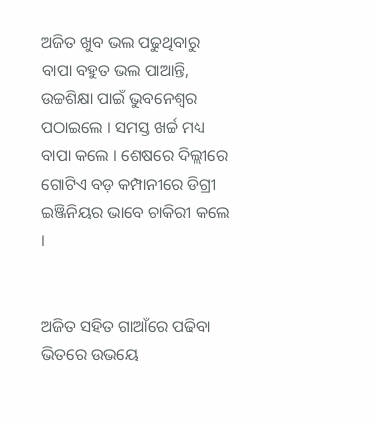ଅଜିତ ଖୁବ ଭଲ ପଢୁଥିବାରୁ ବାପା ବହୁତ ଭଲ ପାଆନ୍ତି, ଉଚ୍ଚଶିକ୍ଷା ପାଇଁ ଭୁବନେଶ୍ୱର ପଠାଇଲେ । ସମସ୍ତ ଖର୍ଚ୍ଚ ମଧ୍ୟ ବାପା କଲେ । ଶେଷରେ ଦିଲ୍ଲୀରେ ଗୋଟିଏ ବଡ଼ କମ୍ପାନୀରେ ଡିଗ୍ରୀ ଇଞ୍ଜିନିୟର ଭାବେ ଚାକିରୀ କଲେ ।


ଅଜିତ ସହିତ ଗାଆଁରେ ପଢିବା ଭିତରେ ଉଭୟେ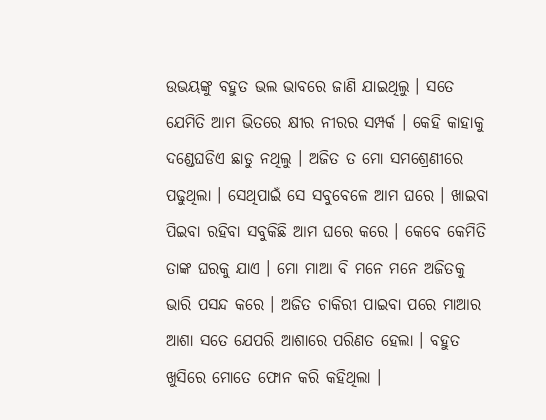ଉଭୟଙ୍କୁ ବହୁତ ଭଲ ଭାବରେ ଜାଣି ଯାଇଥିଲୁ । ସତେ ଯେମିତି ଆମ ଭିତରେ କ୍ଷୀର ନୀରର ସମ୍ପର୍କ । କେହି କାହାକୁ ଦଣ୍ଡେଘଡିଏ ଛାଡୁ ନଥିଲୁ । ଅଜିତ ତ ମୋ ସମଶ୍ରେଣୀରେ ପଢୁଥିଲା । ସେଥିପାଇଁ ସେ ସବୁବେଳେ ଆମ ଘରେ । ଖାଇବା ପିଇବା ରହିବା ସବୁକିଛି ଆମ ଘରେ କରେ । କେବେ କେମିତି ତାଙ୍କ ଘରକୁ ଯାଏ । ମୋ ମାଆ ବି ମନେ ମନେ ଅଜିତକୁ ଭାରି ପସନ୍ଦ କରେ । ଅଜିତ ଚାକିରୀ ପାଇବା ପରେ ମାଆର ଆଶା ସତେ ଯେପରି ଆଶାରେ ପରିଣତ ହେଲା । ବହୁତ ଖୁସିରେ ମୋତେ ଫୋନ କରି କହିଥିଲା ।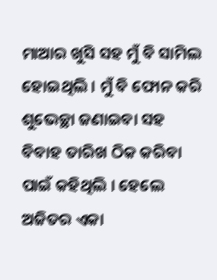ମାଆର ଖୁସି ସହ ମୁଁ ବି ସାମିଲ ହୋଇଥିଲି । ମୁଁ ବି ଫୋନ କରି ଶୁଭେଚ୍ଛା ଜଣାଇବା ସହ ବିବାହ ତାରିଖ ଠିକ କରିବା ପାଇଁ କହିଥିଲି । ହେଲେ ଅଜିତର ଏକା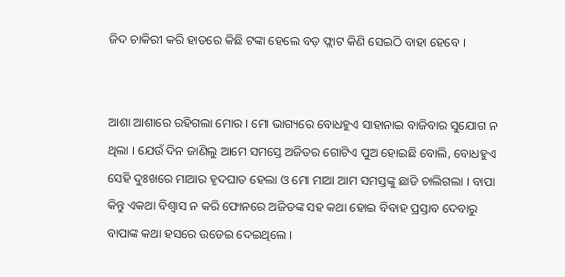ଜିଦ ଚାକିରୀ କରି ହାତରେ କିଛି ଟଙ୍କା ହେଲେ ବଡ଼ ଫ୍ଲାଟ କିଣି ସେଇଠି ବାହା ହେବେ ।


ଆଶା ଆଶାରେ ରହିଗଲା ମୋର । ମୋ ଭାଗ୍ୟରେ ବୋଧହୁଏ ସାହାନାଇ ବାଜିବାର ସୁଯୋଗ ନ ଥିଲା । ଯେଉଁ ଦିନ ଜାଣିଲୁ ଆମେ ସମସ୍ତେ ଅଜିତର ଗୋଟିଏ ପୁଅ ହୋଇଛି ବୋଲି, ବୋଧହୁଏ ସେହି ଦୁଃଖରେ ମାଆର ହୃଦଘାତ ହେଲା ଓ ମୋ ମାଆ ଆମ ସମସ୍ତଙ୍କୁ ଛାଡି ଚାଲିଗଲା । ବାପା କିନ୍ତୁ ଏକଥା ବିଶ୍ଵାସ ନ କରି ଫୋନରେ ଅଜିତଙ୍କ ସହ କଥା ହୋଇ ବିବାହ ପ୍ରସ୍ତାବ ଦେବାରୁ ବାପାଙ୍କ କଥା ହସରେ ଉଡେଇ ଦେଇଥିଲେ ।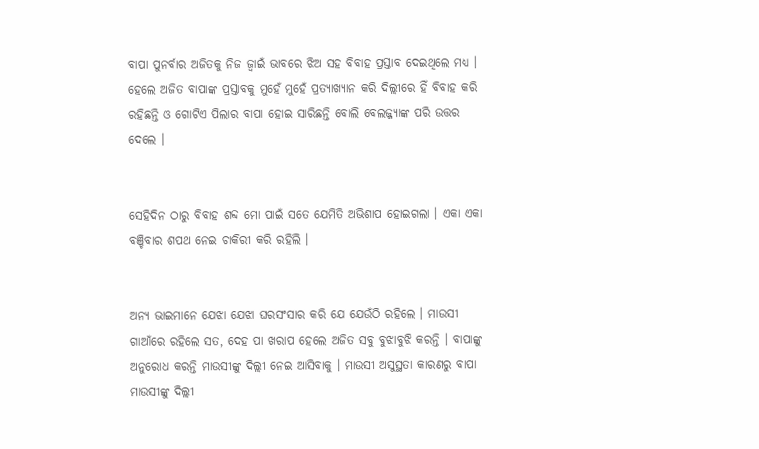ବାପା ପୁନର୍ବାର ଅଜିତକୁ ନିଜ ଜ୍ଵାଇଁ ଭାବରେ ଝିଅ ସହ ବିବାହ ପ୍ରସ୍ତାବ ଦେଇଥିଲେ ମଧ୍ୟ । ହେଲେ ଅଜିତ ବାପାଙ୍କ ପ୍ରସ୍ତାବକୁ ମୁହେଁ ମୁହେଁ ପ୍ରତ୍ୟାଖ୍ୟାନ କରି ଦିଲ୍ଲୀରେ ହିଁ ବିବାହ କରି ରହିଛନ୍ତି ଓ ଗୋଟିଏ ପିଲାର ବାପା ହୋଇ ସାରିଛନ୍ତି ବୋଲି ବେଲଜ୍ଜ୍ୟାଙ୍କ ପରି ଉତ୍ତର ଦେଲେ ।


ସେହିଦିନ ଠାରୁ ବିବାହ ଶବ୍ଦ ମୋ ପାଇଁ ସତେ ଯେମିତି ଅଭିଶାପ ହୋଇଗଲା । ଏକା ଏକା ବଞ୍ଚିବାର ଶପଥ ନେଇ ଚାକିରୀ କରି ରହିଲି ।


ଅନ୍ୟ ଭାଇମାନେ ଯେଝା ଯେଝା ଘରସଂସାର କରି ଯେ ଯେଉଁଠି ରହିଲେ । ମାଉସୀ ଗାଆଁରେ ରହିଲେ ସତ, ଦେହ ପା ଖରାପ ହେଲେ ଅଜିତ ସବୁ ବୁଝାବୁଝି କରନ୍ତି । ବାପାଙ୍କୁ ଅନୁରୋଧ କରନ୍ତି ମାଉସୀଙ୍କୁ ଦିଲ୍ଲୀ ନେଇ ଆସିବାକୁ । ମାଉସୀ ଅସୁସ୍ଥତା କାରଣରୁ ବାପା ମାଉସୀଙ୍କୁ ଦିଲ୍ଲୀ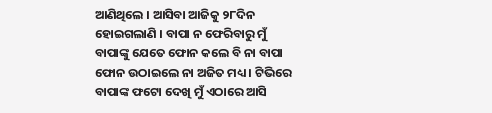ଆଣିଥିଲେ । ଆସିବା ଆଜିକୁ ୨୮ଦିନ ହୋଇଗଲାଣି । ବାପା ନ ଫେରିବାରୁ ମୁଁ ବାପାଙ୍କୁ ଯେତେ ଫୋନ କଲେ ବି ନା ବାପା ଫୋନ ଉଠାଇଲେ ନା ଅଜିତ ମଧ୍ୟ । ଟିଭିରେ ବାପାଙ୍କ ଫଟୋ ଦେଖି ମୁଁ ଏଠାରେ ଆସି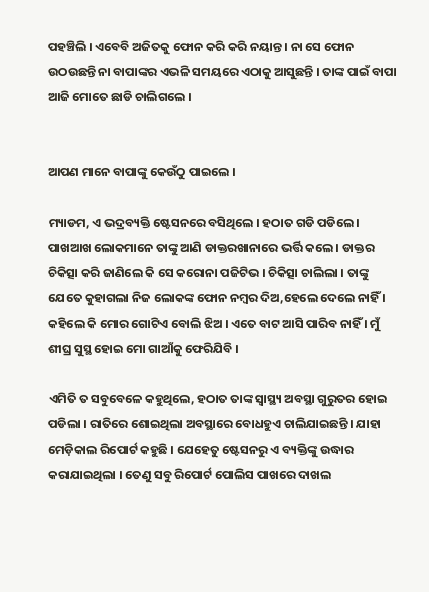ପହଞ୍ଚିଲି । ଏବେବି ଅଜିତକୁ ଫୋନ କରି କରି ନୟାନ୍ତ । ନା ସେ ଫୋନ ଉଠଉଛନ୍ତି ନା ବାପାଙ୍କର ଏଭଳି ସମୟରେ ଏଠାକୁ ଆସୁଛନ୍ତି । ତାଙ୍କ ପାଇଁ ବାପା ଆଜି ମୋତେ ଛାଡି ଚାଲିଗଲେ ।


ଆପଣ ମାନେ ବାପାଙ୍କୁ କେଉଁଠୁ ପାଇଲେ ।

ମ୍ୟାଡମ, ଏ ଭଦ୍ରବ୍ୟକ୍ତି ଷ୍ଟେସନରେ ବସିଥିଲେ । ହଠାତ ଗଡି ପଡିଲେ । ପାଖଆଖ ଲୋକମାନେ ତାଙ୍କୁ ଆଣି ଡାକ୍ତରଖାନାରେ ଭର୍ତ୍ତି କଲେ । ଡାକ୍ତର ଚିକିତ୍ସା କରି ଜାଣିଲେ କି ସେ କରୋନା ପଜିଟିଭ । ଚିକିତ୍ସା ଚାଲିଲା । ତାଙ୍କୁ ଯେତେ କୁହାଗଲା ନିଜ ଲୋକଙ୍କ ଫୋନ ନମ୍ବର ଦିଅ,ହେଲେ ଦେଲେ ନାହିଁ । କହିଲେ କି ମୋର ଗୋଟିଏ ବୋଲି ଝିଅ । ଏତେ ବାଟ ଆସି ପାରିବ ନାହିଁ । ମୁଁ ଶୀଘ୍ର ସୁସ୍ଥ ହୋଇ ମୋ ଗାଆଁକୁ ଫେରିଯିବି ।

ଏମିତି ତ ସବୁବେଳେ କହୁଥିଲେ, ହଠାତ ତାଙ୍କ ସ୍ଵାସ୍ଥ୍ୟ ଅବସ୍ଥା ଗୁରୁତର ହୋଇ ପଡିଲା । ରାତିରେ ଶୋଇଥିଲା ଅବସ୍ଥାରେ ବୋଧହୁଏ ଚାଲିଯାଇଛନ୍ତି । ଯାହା ମେଡ଼ିକାଲ ରିପୋର୍ଟ କହୁଛି । ଯେହେତୁ ଷ୍ଟେସନରୁ ଏ ବ୍ୟକ୍ତିଙ୍କୁ ଉଦ୍ଧାର କରାଯାଇଥିଲା । ତେଣୁ ସବୁ ରିପୋର୍ଟ ପୋଲିସ ପାଖରେ ଦାଖଲ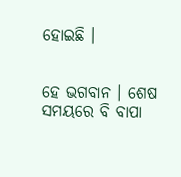ହୋଇଛି ।


ହେ ଭଗବାନ । ଶେଷ ସମୟରେ ବି ବାପା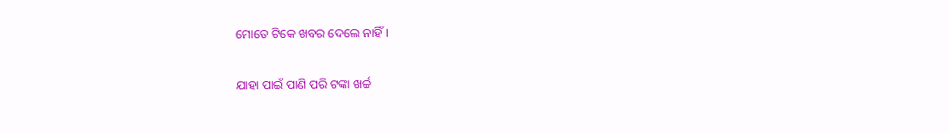ମୋତେ ଟିକେ ଖବର ଦେଲେ ନାହିଁ ।

ଯାହା ପାଇଁ ପାଣି ପରି ଟଙ୍କା ଖର୍ଚ୍ଚ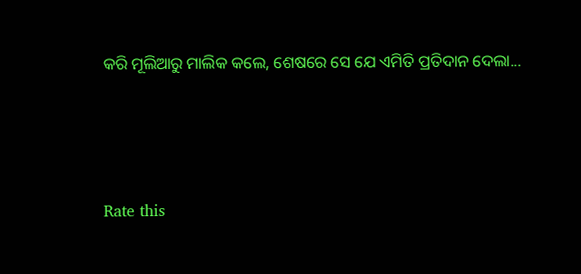କରି ମୂଲିଆରୁ ମାଲିକ କଲେ, ଶେଷରେ ସେ ଯେ ଏମିତି ପ୍ରତିଦାନ ଦେଲା...




Rate this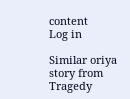content
Log in

Similar oriya story from Tragedy